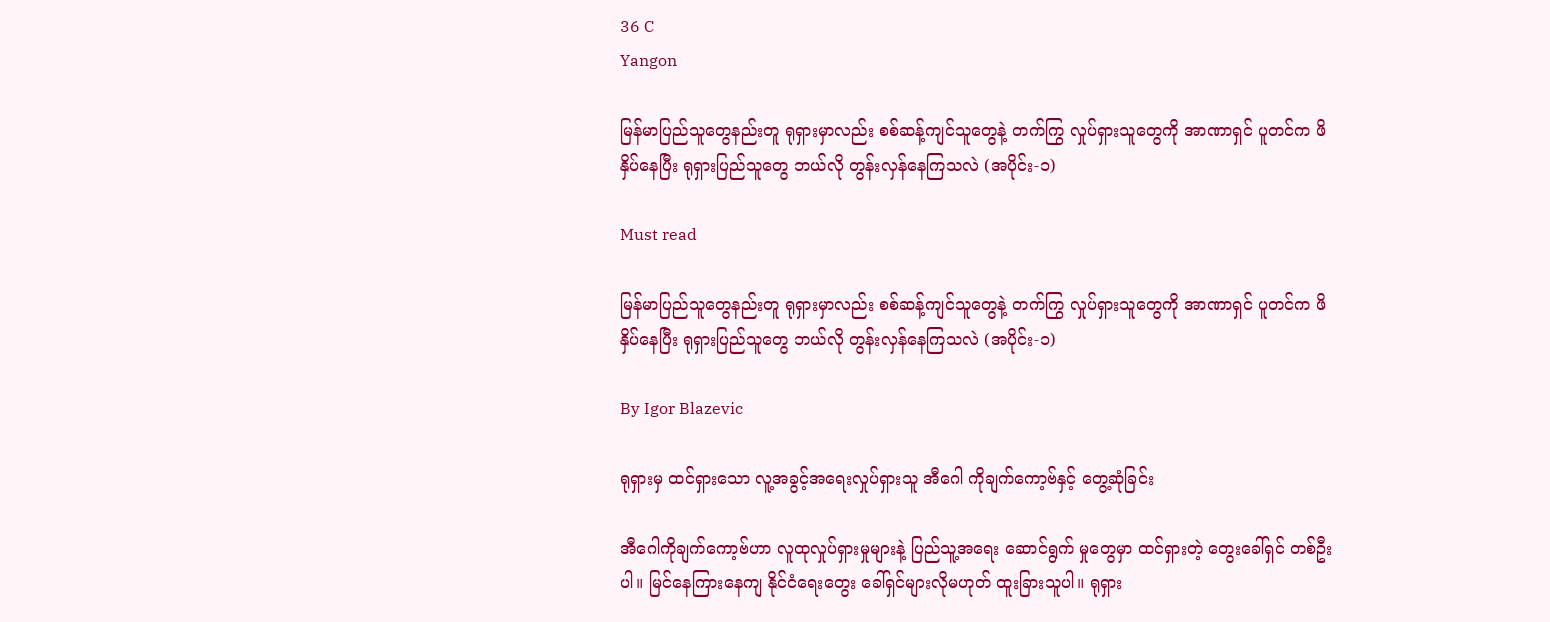36 C
Yangon

မြန်မာပြည်သူတွေနည်းတူ ရုရှားမှာလည်း စစ်ဆန့်ကျင်သူတွေနဲ့ တက်ကြွ လှုပ်ရှားသူတွေကို အာဏာရှင် ပူတင်က ဖိနှိပ်နေပြီး ရုရှားပြည်သူတွေ ဘယ်လို တွန်းလှန်နေကြသလဲ (အပိုင်း-၁)

Must read

မြန်မာပြည်သူတွေနည်းတူ ရုရှားမှာလည်း စစ်ဆန့်ကျင်သူတွေနဲ့ တက်ကြွ လှုပ်ရှားသူတွေကို အာဏာရှင် ပူတင်က ဖိနှိပ်နေပြီး ရုရှားပြည်သူတွေ ဘယ်လို တွန်းလှန်နေကြသလဲ (အပိုင်း-၁)

By Igor Blazevic

ရုရှားမှ ထင်ရှားသော လူ့အခွင့်အရေးလှုပ်ရှားသူ အီဂေါ ကိုချက်ကော့ဗ်နှင့် တွေ့ဆုံခြင်း

အီဂေါကိုချက်ကော့ဗ်ဟာ လူထုလှုပ်ရှားမှုများနဲ့ ပြည်သူ့အရေး ဆောင်ရွက် မှုတွေမှာ ထင်ရှားတဲ့ တွေးခေါ်ရှင် တစ်ဦးပါ။ မြင်နေကြားနေကျ နိုင်ငံရေးတွေး ခေါ်ရှင်များလိုမဟုတ် ထူးခြားသူပါ။ ရုရှား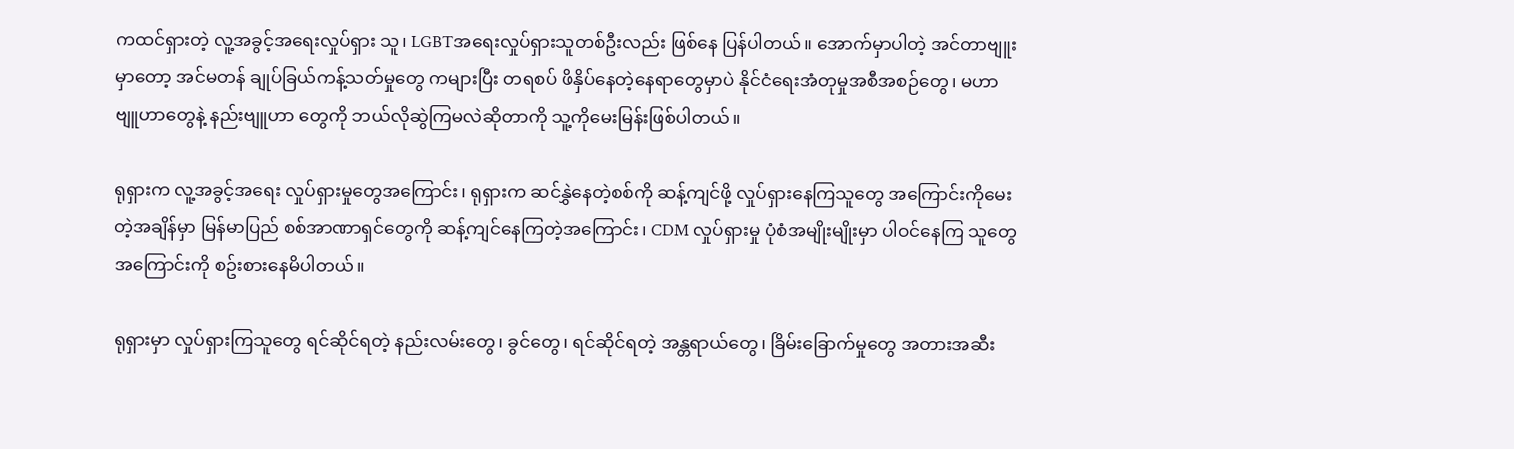ကထင်ရှားတဲ့ လူ့အခွင့်အရေးလှုပ်ရှား သူ၊ LGBTအရေးလှုပ်ရှားသူတစ်ဦးလည်း ဖြစ်နေ ပြန်ပါတယ်။ အောက်မှာပါတဲ့ အင်တာ‌ဗျူးမှာတော့ အင်မတန် ချုပ်ခြယ်ကန့်သတ်မှုတွေ ကများပြီး တရစပ် ဖိနှိပ်နေတဲ့နေရာတွေမှာပဲ နိုင်ငံရေးအံတုမှုအစီအစဉ်တွေ၊ မဟာဗျူဟာတွေနဲ့ နည်းဗျူဟာ တွေကို ဘယ်လိုဆွဲကြမလဲဆိုတာကို သူ့ကိုမေးမြန်းဖြစ်ပါတယ်။

ရုရှားက လူ့အခွင့်အရေး လှုပ်ရှားမှုတွေအကြောင်း၊ ရုရှားက ဆင်နွှဲနေတဲ့စစ်ကို ဆန့်ကျင်ဖို့ လှုပ်ရှားနေကြသူတွေ အကြောင်းကိုမေးတဲ့အချိန်မှာ မြန်မာပြည် စစ်အာဏာရှင်တွေကို ဆန့်ကျင်နေကြတဲ့အကြောင်း၊ CDM လှုပ်ရှားမှု ပုံစံအမျိုးမျိုးမှာ ပါဝင်နေကြ သူတွေ အကြောင်းကို စဥ်းစားနေမိပါတယ်။

ရုရှားမှာ လှုပ်ရှားကြသူတွေ ရင်ဆိုင်ရတဲ့ နည်းလမ်းတွေ၊ ခွင်တွေ၊ ရင်ဆိုင်ရတဲ့ အန္တရာယ်တွေ၊ ခြိမ်းခြောက်မှုတွေ အတားအဆီး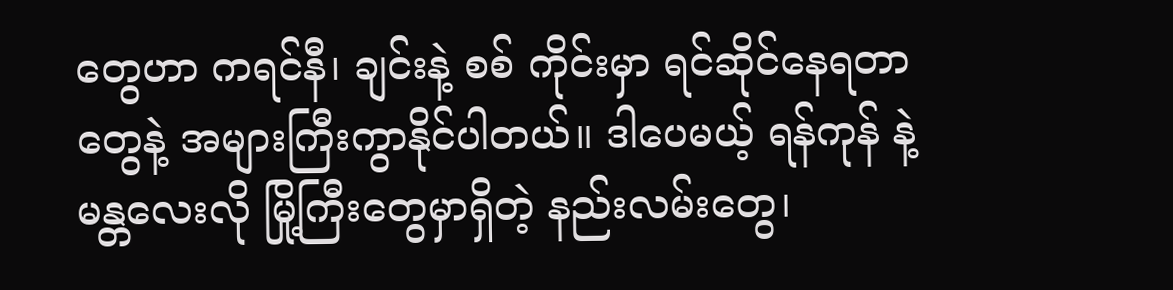တွေဟာ ကရင်နီ၊ ချင်းနဲ့ စစ် ကိုင်းမှာ ရင်ဆိုင်နေရတာတွေနဲ့ အများကြီးကွာနိုင်ပါတယ်။ ဒါပေမယ့် ရန်ကုန် နဲ့ မန္တလေးလို မြို့ကြီးတွေမှာရှိတဲ့ နည်းလမ်းတွေ၊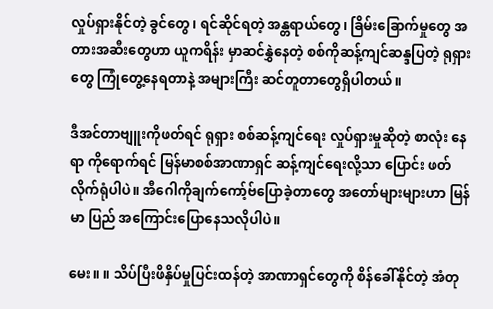လှုပ်ရှားနိုင်တဲ့ ခွင်တွေ၊ ရင်ဆိုင်ရတဲ့ အန္တရာယ်တွေ၊ ခြိမ်းခြောက်မှုတွေ အတားအဆီးတွေဟာ ယူကရိန်း မှာဆင်နွှဲနေတဲ့ စစ်ကိုဆန့်ကျင်ဆန္ဒပြတဲ့ ရုရှားတွေ ကြုံတွေ့နေရတာနဲ့ အများကြီး ဆင်တူတာတွေရှိပါတယ်။

ဒီအင်တာဗျူးကိုဖတ်ရင် ရုရှား စစ်ဆန့်ကျင်ရေး လှုပ်ရှားမှုဆိုတဲ့ စာလုံး နေရာ ကိုရောက်ရင် မြန်မာစစ်အာဏာရှင် ဆန့်ကျင်ရေးလို့သာ ပြောင်း ဖတ် လိုက်ရုံပါပဲ။ အီဂေါကိုချက်ကော့်ဗ်ပြောခဲ့တာတွေ အတော်များများဟာ မြန်မာ ပြည် အကြောင်းပြောနေသလိုပါပဲ။

မေး။ ။ သိပ်ပြီးဖိနှိပ်မှုပြင်းထန်တဲ့ အာဏာရှင်တွေကို စိန်ခေါ်နိုင်တဲ့ အံတု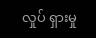လှုပ် ရှားမှု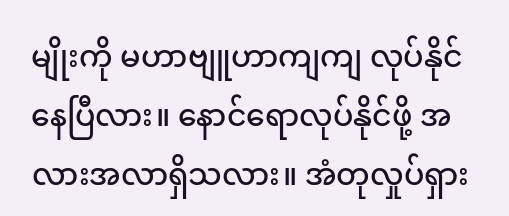မျိုးကို မဟာဗျူဟာကျကျ လုပ်နိုင်နေပြီလား။ နောင်ရောလုပ်နိုင်ဖို့ အလားအလာရှိသလား။ အံတုလှုပ်ရှား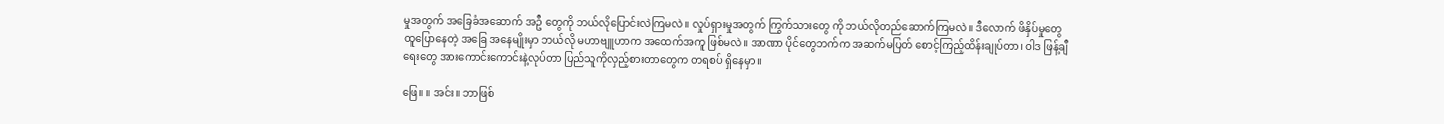မှုအတွက် အခြေခံအဆောက် အဦ တွေကို ဘယ်လိုပြောင်းလဲကြမလဲ။ လှုပ်ရှားမှုအတွက် ကြွက်သားတွေ ကို ဘယ်လိုတည်ဆောက်ကြမလဲ။ ဒီလောက် ဖိနှိပ်မှုတွေ ထူပြောနေတဲ့ အခြေ အနေမျိုးမှာ ဘယ်လို မဟာဗျူဟာက အထေက်အကူ ဖြစ်မလဲ။ အာဏာ ပိုင်တွေဘက်က အဆက်မပြတ် စောင့်ကြည့်ထိန်းချုပ်တာ၊ ဝါဒ ဖြန့်ချီရေးတွေ အားကောင်းကောင်းနဲ့လုပ်တာ ပြည်သူကိုလှည့်စားတာတွေက တရစပ် ရှိနေမှာ။

ဖြေ။ ။ အင်း။ ဘာဖြစ်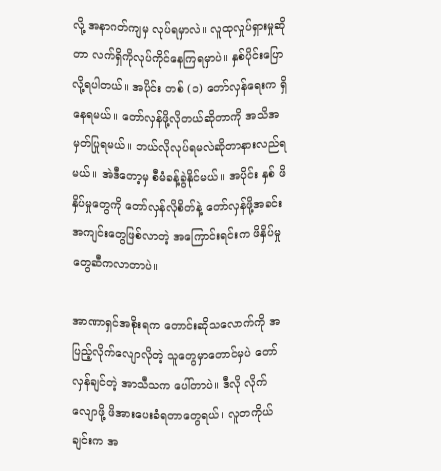လို့ အနာဂတ်ကျမှ လုပ်ရမှာလဲ။ လူထုလှုပ်ရှားမှုဆိုတာ လက်ရှိကိုလုပ်ကိုင်နေကြရမှာပဲ။ နှစ်ပိုင်းပြောလို့ရပါတယ်။ အပိုင်း တစ် (၁) တော်လှန်ရေးက ရှိနေရမယ်။ တော်လှန်ဖို့လိုတယ်ဆိုတာကို အသိအမှတ်ပြုရမယ်။ ဘယ်လိုလုပ်ရမလဲဆိုတာနားလည်ရမယ်။ အဲဒီတော့မှ စီမံခန့်ခွဲနိုင်မယ်။ အပိုင်း နှစ် ဖိနှိပ်မှုတွေကို တော်လှန်လိုစိတ်နဲ့ တော်လှန်ဖို့အခင်းအကျင်းတွေဖြစ်လာတဲ့ အကြောင်းရင်းက ဖိနှိပ်မှုတွေဆီကလာတာပဲ။

အာဏာရှင်အစိုးရက တောင်းဆိုသလောက်ကို အပြည့်လိုက်လျောလိုတဲ့ သူတွေမှာတောင်မှပဲ တော်လှန်ချင်တဲ့ အာသီသက ပေါ်တာပဲ။ ဒီလို လိုက်လျောဖို့ ဖိအားပေးခံရတာတွေရယ်၊ လူတကိုယ်ချင်းက အ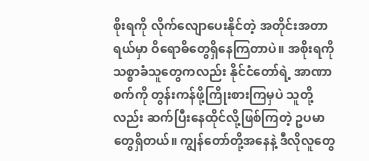စိုးရကို လိုက်လျောပေးနိုင်တဲ့ အတိုင်းအတာရယ်မှာ ဝိရောဓိတွေရှိနေကြတာပဲ။ အစိုးရကို သစ္စာခံသူတွေကလည်း နိုင်ငံတော်ရဲ့ အာဏာစက်ကို တွန်းကန်ဖို့ကြိုးစားကြမှပဲ သူတို့လည်း ဆက်ပြီးနေထိုင်လို့ဖြစ်ကြတဲ့ ဥပမာတွေရှိတယ်။ ကျွန်တော်တို့အနေနဲ့ ဒီလိုလူတွေ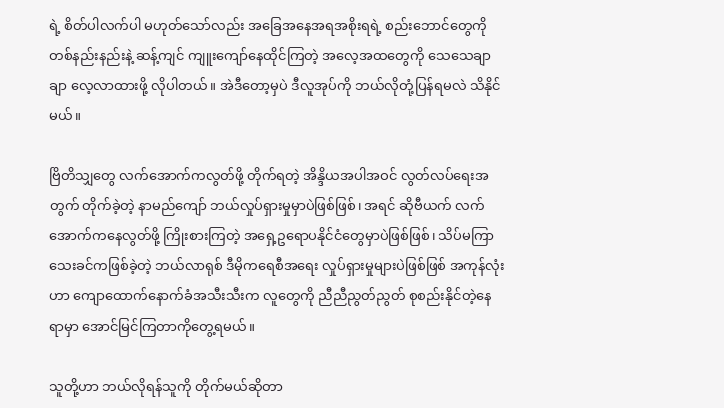ရဲ့ စိတ်ပါလက်ပါ မဟုတ်သော်လည်း အခြေအနေအရအစိုးရရဲ့ စည်းဘောင်တွေကို တစ်နည်းနည်းနဲ့ ဆန့်ကျင် ကျူးကျော်နေထိုင်ကြတဲ့ အလေ့အထတွေကို သေသေချာချာ လေ့လာထားဖို့ လိုပါတယ်။ အဲဒီတော့မှပဲ ဒီလူအုပ်ကို ဘယ်လိုတုံ့ပြန်ရမလဲ သိနိုင်မယ်။

ဗြိတိသျှတွေ လက်အောက်ကလွတ်ဖို့ တိုက်ရတဲ့ အိန္ဒိယအပါအဝင် လွတ်လပ်ရေးအတွက် တိုက်ခဲ့တဲ့ နာမည်ကျော် ဘယ်လှုပ်ရှားမှုမှာပဲဖြစ်ဖြစ်၊ အရင် ဆိုဗီယက် လက်အောက်ကနေလွတ်ဖို့ ကြိုးစားကြတဲ့ အရှေ့ဥရောပနိုင်ငံတွေမှာပဲဖြစ်ဖြစ်၊ သိပ်မကြာသေးခင်ကဖြစ်ခဲ့တဲ့ ဘယ်လာရုစ် ဒီမိုကရေစီအရေး လှုပ်ရှားမှုများပဲဖြစ်ဖြစ် အကုန်လုံးဟာ ကျောထောက်နောက်ခံအသီးသီးက လူတွေကို ညီညီညွတ်ညွတ် စုစည်းနိုင်တဲ့နေရာမှာ အောင်မြင်ကြတာကိုတွေ့ရမယ်။

သူတို့ဟာ ဘယ်လိုရန်သူကို တိုက်မယ်ဆိုတာ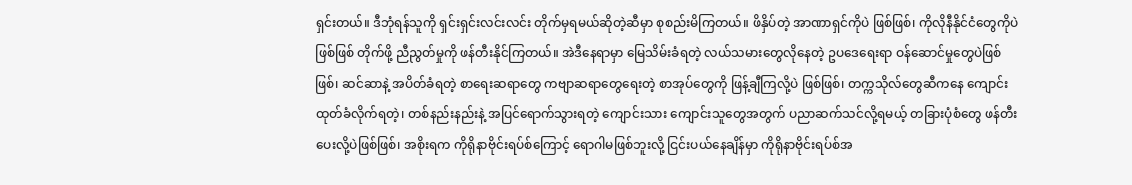ရှင်းတယ်။ ဒီဘုံရန်သူကို ရှင်းရှင်းလင်းလင်း တိုက်မှရမယ်ဆိုတဲ့ဆီမှာ စုစည်းမိကြတယ်။ ဖိနှိပ်တဲ့ အာဏာရှင်ကိုပဲ ဖြစ်ဖြစ်၊ ကိုလိုနီနိုင်ငံတွေကိုပဲ ဖြစ်ဖြစ် တိုက်ဖို့ ညီညွတ်မှုကို ဖန်တီးနိုင်ကြတယ်။ အဲဒီနေရာမှာ မြေသိမ်းခံရတဲ့ လယ်သမားတွေလိုနေတဲ့ ဥပဒေရေးရာ ဝန်ဆောင်မှုတွေပဲဖြစ်ဖြစ်၊ ဆင်ဆာနဲ့ အပိတ်ခံရတဲ့ စာရေးဆရာတွေ ကဗျာဆရာတွေရေးတဲ့ စာအုပ်တွေကို ဖြန့်ချီကြလို့ပဲ ဖြစ်ဖြစ်၊ တက္ကသိုလ်တွေဆီကနေ ကျောင်းထုတ်ခံလိုက်ရတဲ့၊ တစ်နည်းနည်းနဲ့ အပြင်ရောက်သွားရတဲ့ ကျောင်းသား ကျောင်းသူတွေအတွက် ပညာဆက်သင်လို့ရမယ့် တခြားပုံစံတွေ ဖန်တီးပေးလို့ပဲဖြစ်ဖြစ်၊ အစိုးရက ကိုရိုနာဗိုင်းရပ်စ်ကြောင့် ရောဂါမဖြစ်ဘူးလို့ ငြင်းပယ်နေချိန်မှာ ကိုရိုနာဗိုင်းရပ်စ်အ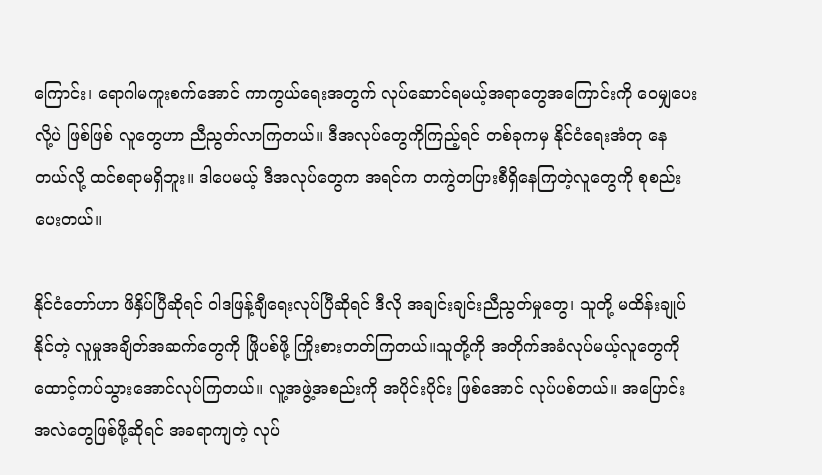ကြောင်း၊ ရောဂါမကူးစက်အောင် ကာကွယ်ရေးအတွက် လုပ်ဆောင်ရမယ့်အရာတွေအကြောင်းကို ဝေမျှပေးလို့ပဲ ဖြစ်ဖြစ် လူတွေဟာ ညီညွတ်လာကြတယ်။ ဒီအလုပ်တွေကိုကြည့်ရင် တစ်ခုကမှ နိုင်ငံရေးအံတု နေတယ်လို့ ထင်စရာမရှိဘူး။ ဒါပေမယ့် ဒီအလုပ်တွေက အရင်က တကွဲတပြားစီရှိနေကြတဲ့လူတွေကို စုစည်းပေးတယ်။

နိုင်ငံတော်ဟာ ဖိနှိပ်ပြီဆိုရင် ဝါဒဖြန့်ချီရေးလုပ်ပြီဆိုရင် ဒီလို အချင်းချင်းညီညွတ်မှုတွေ၊ သူတို့ မထိန်းချုပ်နိုင်တဲ့ လူမှုအချိတ်အဆက်တွေကို ဖြိုပစ်ဖို့ ကြိုးစားတတ်ကြတယ်။သူတို့ကို အတိုက်အခံလုပ်မယ့်လူတွေကို ထောင့်ကပ်သွား‌အောင်လုပ်ကြတယ်။ လူ့အဖွဲ့အစည်းကို အပိုင်းပိုင်း ဖြစ်အောင် လုပ်ပစ်တယ်။ အပြောင်းအလဲတွေဖြစ်ဖို့ဆိုရင် အခရာကျတဲ့ လုပ်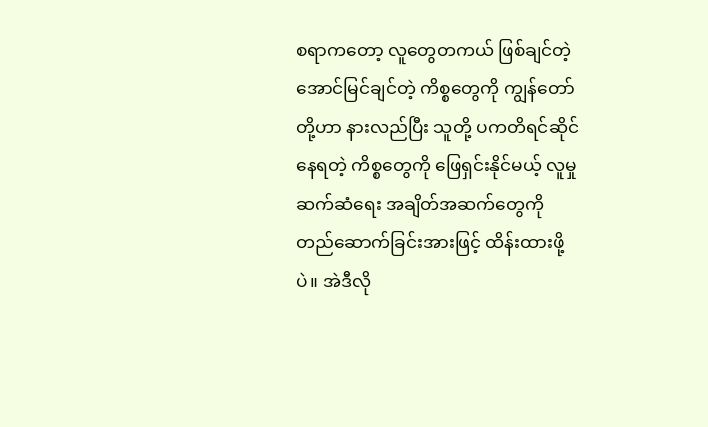စရာကတော့ လူတွေတကယ် ဖြစ်ချင်တဲ့ အောင်မြင်ချင်တဲ့ ကိစ္စတွေကို ကျွန်တော်တို့ဟာ နားလည်ပြီး သူတို့ ပကတိရင်ဆိုင်နေရတဲ့ ကိစ္စတွေကို ဖြေရှင်းနိုင်မယ့် လူမှုဆက်ဆံရေး အချိတ်အဆက်တွေကို တည်ဆောက်ခြင်းအားဖြင့် ထိန်းထားဖို့ပဲ။ အဲဒီလို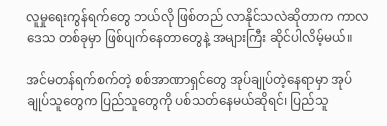လူမှုရေးကွန်ရက်တွေ ဘယ်လို ဖြစ်တည် လာနိုင်သလဲဆိုတာက ကာလ ဒေသ တစ်ခုမှာ ဖြစ်ပျက်နေတာတွေနဲ့ အများကြီး ဆိုင်ပါလိမ့်မယ်။

အင်မတန်ရက်စက်တဲ့ စစ်အာဏာရှင်တွေ အုပ်ချုပ်တဲ့နေရာမှာ အုပ်ချုပ်သူတွေက ပြည်သူတွေကို ပစ်သတ်နေမယ်ဆိုရင်၊ ပြည်သူ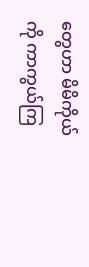တွေဟာ မိမိကိုယ်ကို ကာကွယ်ကြ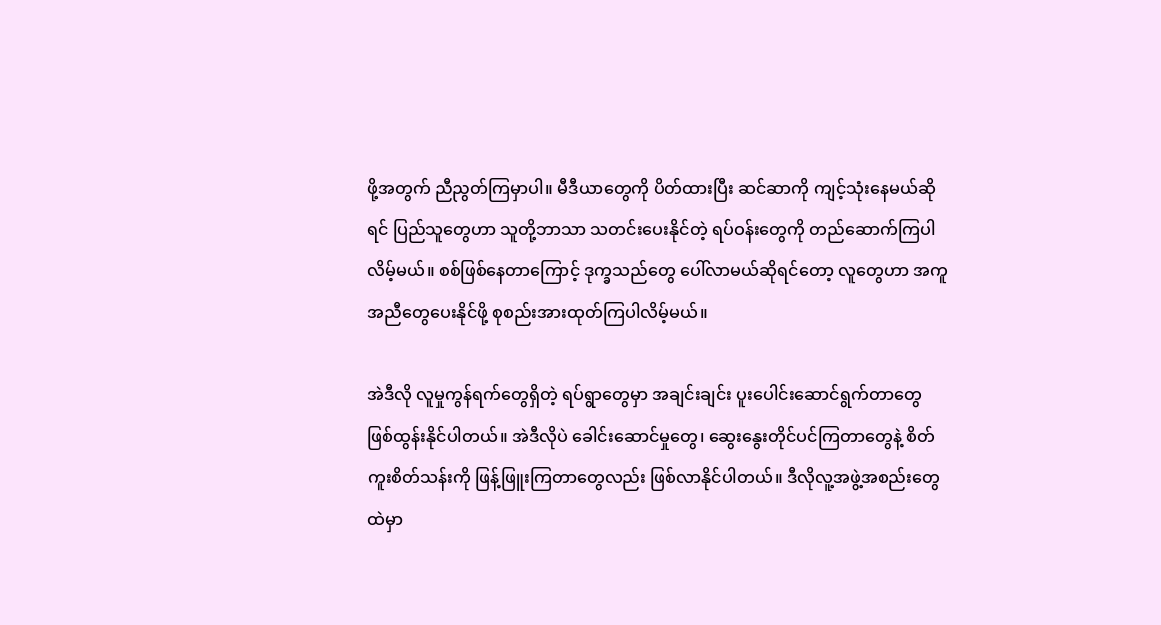ဖို့အတွက် ညီညွတ်ကြမှာပါ။ မီဒီယာတွေကို ပိတ်ထားပြီး ဆင်ဆာကို ကျင့်သုံးနေမယ်ဆိုရင် ပြည်သူတွေဟာ သူတို့ဘာသာ သတင်းပေးနိုင်တဲ့ ရပ်ဝန်းတွေကို တည်ဆောက်ကြပါလိမ့်မယ်။ စစ်ဖြစ်နေတာကြောင့် ဒုက္ခသည်တွေ ပေါ်လာမယ်ဆိုရင်တော့ လူတွေဟာ အကူအညီတွေပေးနိုင်ဖို့ စုစည်းအားထုတ်ကြပါလိမ့်မယ်။

အဲဒီလို လူမှုကွန်ရက်တွေရှိတဲ့ ရပ်ရွာတွေမှာ အချင်းချင်း ပူးပေါင်းဆောင်ရွက်တာတွေ ဖြစ်ထွန်းနိုင်ပါတယ်။ အဲဒီလိုပဲ ခေါင်းဆောင်မှုတွေ၊ ဆွေးနွေးတိုင်ပင်ကြတာတွေနဲ့ စိတ်ကူးစိတ်သန်းကို ဖြန့်ဖြူးကြတာတွေလည်း ဖြစ်လာနိုင်ပါတယ်။ ဒီလိုလူ့အဖွဲ့အစည်းတွေထဲမှာ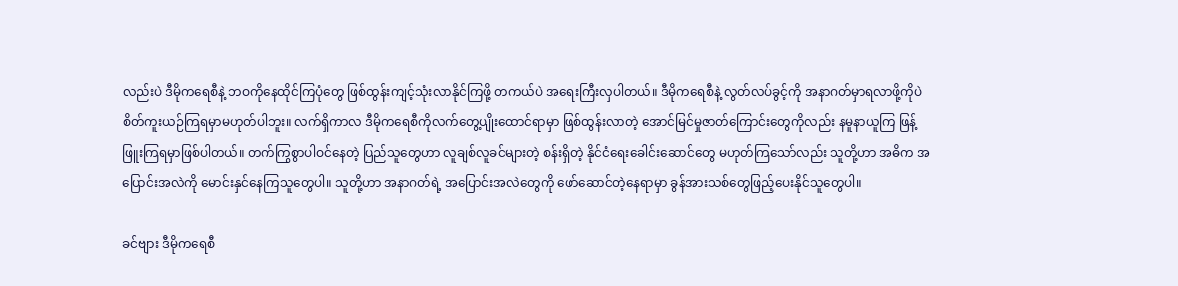လည်းပဲ ဒီမိုကရေစီနဲ့ ဘဝကိုနေထိုင်ကြပုံတွေ ဖြစ်ထွန်းကျင့်သုံးလာနိုင်ကြဖို့ တကယ်ပဲ အရေးကြီးလှပါတယ်။ ဒီမိုကရေစီနဲ့ လွတ်လပ်ခွင့်ကို အနာဂတ်မှာရလာဖို့ကိုပဲ စိတ်ကူးယဉ်ကြရမှာမဟုတ်ပါဘူး။ လက်ရှိကာလ ဒီမိုကရေစီကိုလက်တွေ့ပျိုးထောင်ရာမှာ ဖြစ်ထွန်းလာတဲ့ အောင်မြင်မှုဇာတ်ကြောင်းတွေကိုလည်း နမူနာယူကြ ဖြန့်ဖြူးကြရမှာဖြစ်ပါတယ်။ တက်ကြွစွာပါဝင်နေတဲ့ ပြည်သူတွေဟာ လူချစ်လူခင်များတဲ့ စန်းရှိတဲ့ နိုင်ငံရေးခေါင်းဆောင်တွေ မဟုတ်ကြသော်လည်း သူတို့ဟာ အဓိက အပြောင်းအလဲကို မောင်းနှင်နေကြသူတွေပါ။ သူတို့ဟာ အနာဂတ်ရဲ့ အပြောင်းအလဲတွေကို ဖော်ဆောင်တဲ့နေရာမှာ ခွန်အားသစ်တွေဖြည့်ပေးနိုင်သူတွေပါ။

ခင်ဗျား ဒီမိုကရေစီ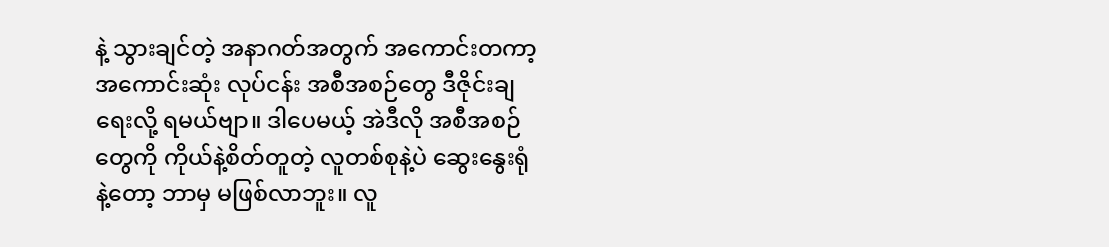နဲ့ သွားချင်တဲ့ အနာဂတ်အတွက် အကောင်းတကာ့ အကောင်းဆုံး လုပ်ငန်း အစီအစဉ်တွေ ဒီဇိုင်းချရေးလို့ ရမယ်ဗျာ။ ဒါပေမယ့် အဲဒီလို အစီအစဉ်တွေကို ကိုယ်နဲ့စိတ်တူတဲ့ လူတစ်စုနဲ့ပဲ ဆွေးနွေးရုံနဲ့တော့ ဘာမှ မဖြစ်လာဘူး။ လူ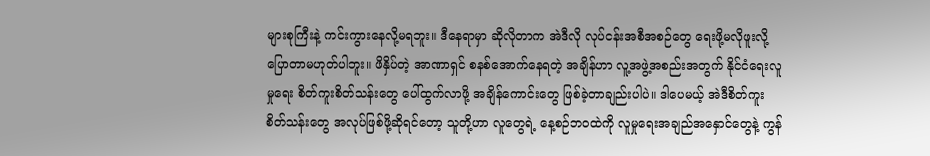များစုကြီးနဲ့ ကင်းကွားနေလို့မရဘူး။ ဒီနေရာမှာ ဆိုလိုတာက အဲဒီလို လုပ်ငန်းအစီအစဉ်တွေ ရေးဖို့မလိုဖူးလို့ ပြောတာမဟုတ်ပါဘူး။ ဖိနှိပ်တဲ့ အာဏာရှင် စနစ်အောက်နေရတဲ့ အချိန်ဟာ လူ့အဖွဲ့အစည်းအတွက် နိုင်ငံရေးလူမှုရေး စိတ်ကူးစိတ်သန်းတွေ ပေါ်ထွက်လာဖို့ အချိန်ကောင်းတွေ ဖြစ်ခဲ့တာချည်းပါပဲ။ ဒါပေမယ့် အဲဒီစိတ်ကူးစိတ်သန်းတွေ အလုပ်ဖြစ်ဖို့ဆိုရင်တော့ သူတို့ဟာ လူတွေရဲ့ နေ့စဉ်ဘဝထဲကို လူမှုရေးအချည်အနှောင်တွေနဲ့ ကွန်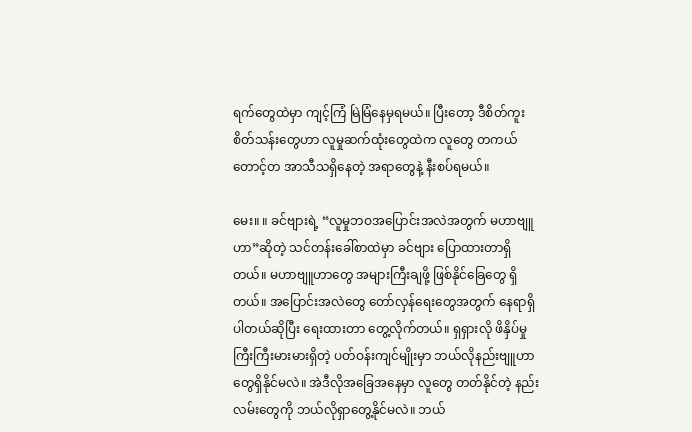ရက်တွေထဲမှာ ကျင့်ကြံ မြဲမြံနေမှရမယ်။ ပြီးတော့ ဒီစိတ်ကူးစိတ်သန်းတွေဟာ လူမှုဆက်ထုံးတွေထဲက လူတွေ တကယ်တောင့်တ အာသီသရှိနေတဲ့ အရာတွေနဲ့ နီးစပ်ရမယ်။

မေး။ ။ ခင်ဗျားရဲ့ “လူမှုဘဝအပြောင်းအလဲအတွက် မဟာဗျူဟာ”ဆိုတဲ့ သင်တန်းခေါ်စာထဲမှာ ခင်ဗျား ပြောထားတာရှိတယ်။ မဟာဗျူဟာတွေ အများကြီးချဖို့ ဖြစ်နိုင်ခြေတွေ ရှိတယ်။ အပြောင်းအလဲတွေ တော်လှန်ရေးတွေအတွက် နေရာရှိပါတယ်ဆိုပြီး ရေးထားတာ တွေ့လိုက်တယ်။ ရှရှားလို ဖိနှိပ်မှု ကြီးကြီးမားမားရှိတဲ့ ပတ်ဝန်းကျင်မျိုးမှာ ဘယ်လိုနည်းဗျူဟာတွေရှိနိုင်မလဲ။ အဲဒီလိုအခြေအနေမှာ လူတွေ တတ်နိုင်တဲ့ နည်းလမ်းတွေကို ဘယ်လိုရှာတွေ့နိုင်မလဲ။ ဘယ်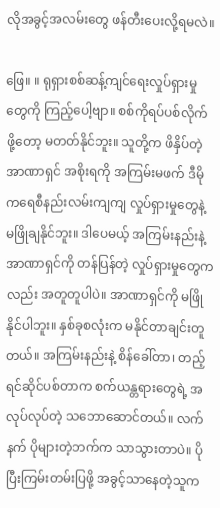လိုအခွင့်အလမ်းတွေ ဖန်တီးပေးလို့ရမလဲ။

ဖြေ။ ။ ရုရှားစစ်ဆန့်ကျင်ရေးလှုပ်ရှားမှုတွေကို ကြည့်ပေါ့ဗျာ။ စစ်ကိုရပ်ပစ်လိုက်ဖို့တော့ မတတ်နိုင်ဘူး။ သူတို့က ဖိနှိပ်တဲ့ အာဏာရှင် အစိုးရကို အကြမ်းမဖက် ဒီမိုကရေစီနည်းလမ်းကျကျ လှုပ်ရှားမှုတွေနဲ့ မဖြိုချနိုင်ဘူး။ ဒါပေမယ့် အကြမ်းနည်းနဲ့ အာဏာရှင်ကို တန်ပြန်တဲ့ လှုပ်ရှားမှုတွေကလည်း အတူတူပါပဲ။ အာဏာရှင်ကို မဖြိုနိုင်ပါဘူး။ နှစ်ခုစလုံးက မနိုင်တာချင်းတူတယ်။ အကြမ်းနည်းနဲ့ စိန်ခေါ်တာ၊ တည့်ရင်ဆိုင်ပစ်တာက စက်ယန္တရားတွေရဲ့ အလုပ်လုပ်တဲ့ သဘောဆောင်တယ်။ လက်နက် ပိုများတဲ့ဘက်က သာသွားတာပဲ။ ပိုပြီးကြမ်းတမ်းပြဖို့ အခွင့်သာနေတဲ့သူက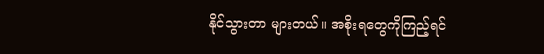နိုင်သွားတာ များတယ်။ အစိုးရတွေကိုကြည့်ရင်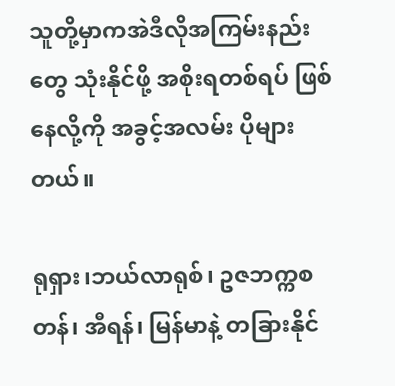သူတို့မှာကအဲဒီလိုအကြမ်းနည်းတွေ သုံးနိုင်ဖို့ အစိုးရတစ်ရပ် ဖြစ်နေလို့ကို အခွင့်အလမ်း ပိုများတယ်။

ရုရှား၊ဘယ်လာရုစ်၊ ဥဇဘက္ကစတန်၊ အီရန်၊ မြန်မာနဲ့ တခြားနိုင်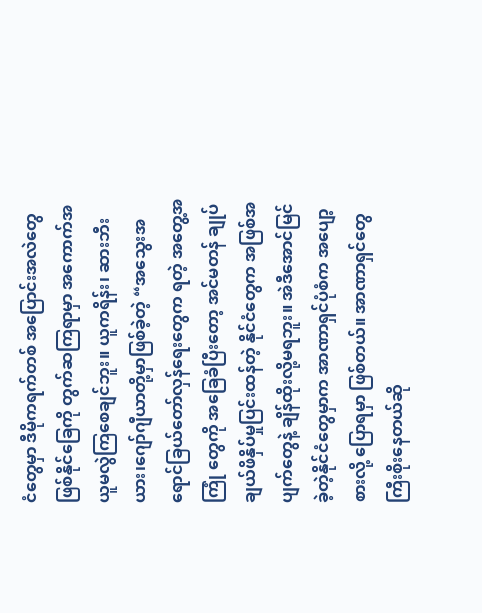ငံတွေမှာ ဒီမိုကရက်တစ် အပြောင်းအလဲတွေဖြစ်နိုင်ခြေကို တွက်ဆကြရာမှာ အကောက်အယူမလွဲကြစေချင်ဘူး။ ယူကရိန်း၊ ဆားဘီးယား၊‌ဂျော်ဂျီယာတို့မှာဖြစ်ခဲ့တဲ့ “အသွေးအရောင်ခြယ်တော်လှန်ရေးတွေက ရတဲ့ အတွေ့အကြုံ တွေကို အခြေခံပြီးတော့ အင်မတန် ချုပ်ချယ်ဖိနှိပ်မှုပြင်းထန်တဲ့ နိုင်ငံတွေက အဖြစ်အပျက်တွေနဲ့ ချိန်ထိုးလို့မရဘူး။ အဲဒီအောင်မြင်ခဲ့တဲ့နိုင်ငံတွေမှာက အာဏာရှင်ပုံစံက အပျော့စားလို့ ပြောရမှာ ဖြစ်တယ်။ အာဏာရှင်တွေ ကြီးစိုးနေတယ်ဆို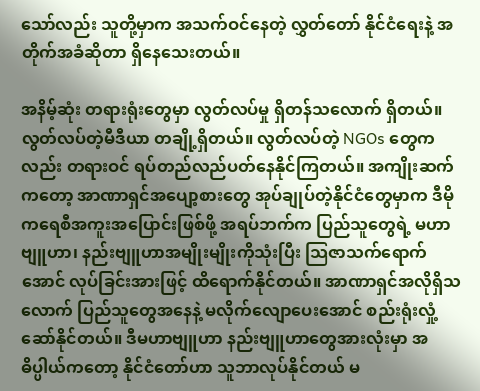သော်လည်း သူတို့မှာက အသက်ဝင်နေတဲ့ လွှတ်တော် နိုင်ငံရေးနဲ့ အတိုက်အခံဆိုတာ ရှိနေသေးတယ်။

အနိမ့်ဆုံး တရားရုံးတွေမှာ လွတ်လပ်မှု ရှိတန်သလောက် ရှိတယ်။ လွတ်လပ်တဲ့မီဒီယာ တချို့ရှိတယ်။ လွတ်လပ်တဲ့ NGOs တွေကလည်း တရားဝင် ရပ်တည်လည်ပတ်နေနိုင်ကြတယ်။ အကျိုးဆက်ကတော့ အာဏာရှင်အပျော့စားတွေ အုပ်ချုပ်တဲ့နိုင်ငံတွေမှာက ဒီမိုကရေစီအကူးအပြောင်းဖြစ်ဖို့ အရပ်ဘက်က ပြည်သူတွေရဲ့ မဟာဗျူဟာ၊ နည်းဗျူဟာအမျိုးမျိုးကိုသုံးပြီး သြဇာသက်ရောက်အောင် လုပ်ခြင်းအားဖြင့် ထိရောက်နိုင်တယ်။ အာဏာရှင်အလိုရှိသလောက် ပြည်သူတွေအနေနဲ့ မလိုက်လျောပေးအောင် စည်းရုံးလှုံ့ဆော်နိုင်တယ်။ ဒီမဟာဗျူဟာ နည်းဗျူဟာတွေအားလုံးမှာ အဓိပ္ပါယ်ကတော့ နိုင်ငံတော်ဟာ သူဘာလုပ်နိုင်တယ် မ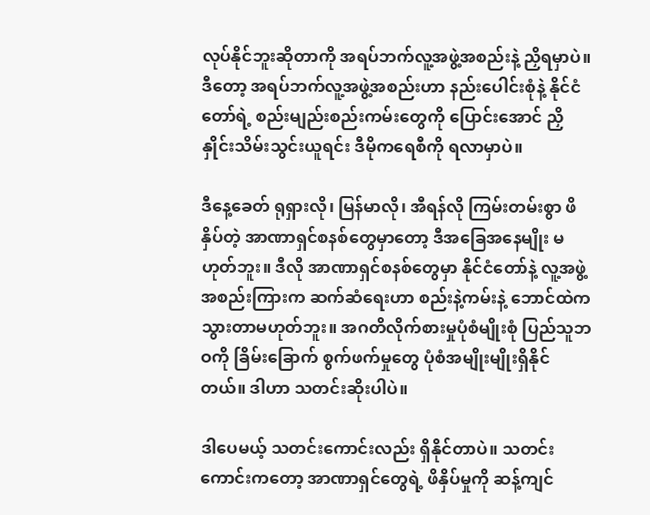လုပ်နိုင်ဘူးဆိုတာကို အရပ်ဘက်လူ့အဖွဲ့အစည်းနဲ့ ညှိရမှာပဲ။ ဒီတော့ အရပ်ဘက်လူ့အဖွဲ့အစည်းဟာ နည်းပေါင်းစုံနဲ့ နိုင်ငံတော်ရဲ့ စည်းမျည်းစည်းကမ်းတွေကို ပြောင်းအောင် ညှိနှိုင်းသိမ်းသွင်းယူရင်း ဒီမိုကရေစီကို ရလာမှာပဲ။

ဒီနေ့ခေတ် ရုရှားလို၊ မြန်မာလို၊ အီရန်လို ကြမ်းတမ်းစွာ ဖိနှိပ်တဲ့ အာဏာရှင်စနစ်တွေမှာတော့ ဒီအခြေအနေမျိုး မဟုတ်ဘူး။ ဒီလို အာဏာရှင်စနစ်တွေမှာ နိုင်ငံတော်နဲ့ လူ့အဖွဲ့အစည်းကြားက ဆက်ဆံရေးဟာ စည်းနဲ့ကမ်းနဲ့ ဘောင်ထဲက သွားတာမဟုတ်ဘူး။ အဂတိလိုက်စားမှုပုံစံမျိုးစုံ ပြည်သူဘဝကို ခြိမ်းခြောက် စွက်ဖက်မှုတွေ ပုံစံအမျိုးမျိုးရှိနိုင်တယ်။ ဒါဟာ သတင်းဆိုးပါပဲ။

ဒါပေမယ့် သတင်းကောင်းလည်း ရှိနိုင်တာပဲ။ သတင်းကောင်းကတော့ အာဏာရှင်တွေရဲ့ ဖိနှိပ်မှုကို ဆန့်ကျင်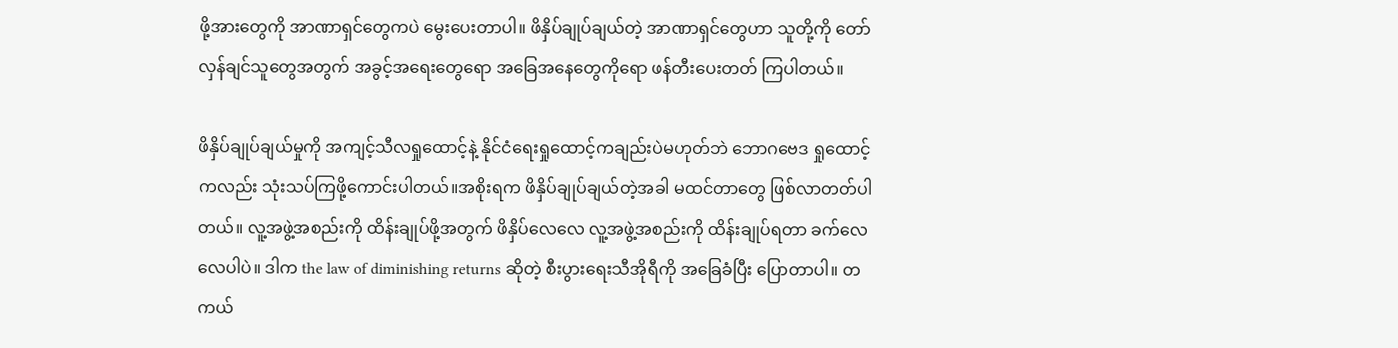ဖို့အားတွေကို အာဏာရှင်တွေကပဲ မွေးပေးတာပါ။ ဖိနှိပ်ချုပ်ချယ်တဲ့ အာဏာရှင်တွေဟာ သူတို့ကို တော်လှန်ချင်သူတွေအတွက် အခွင့်အရေးတွေရော အခြေအနေတွေကိုရော ဖန်တီးပေးတတ် ကြပါတယ်။

ဖိနှိပ်ချုပ်ချယ်မှုကို အကျင့်သီလရှုထောင့်နဲ့ နိုင်ငံရေးရှုထောင့်ကချည်းပဲမဟုတ်ဘဲ ဘောဂဗေဒ ရှုထောင့်ကလည်း သုံးသပ်ကြဖို့ကောင်းပါတယ်။အစိုးရက ဖိနှိပ်ချုပ်ချယ်တဲ့အခါ မထင်တာတွေ ဖြစ်လာတတ်ပါတယ်။ လူ့အဖွဲ့အစည်းကို ထိန်းချုပ်ဖို့အတွက် ဖိနှိပ်လေလေ လူ့အဖွဲ့အစည်းကို ထိန်းချုပ်ရတာ ခက်လေလေပါပဲ။ ဒါက the law of diminishing returns ဆိုတဲ့ စီးပွားရေးသီအိုရီကို အခြေခံပြီး ပြောတာပါ။ တကယ်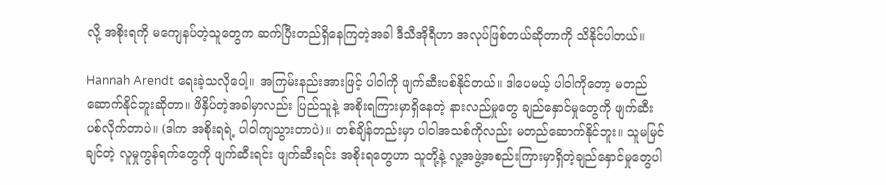လို့ အစိုးရကို မကျေနပ်တဲ့သူတွေက ဆက်ပြီးတည်ရှိနေကြတဲ့အခါ ဒီသီအိုရီဟာ အလုပ်ဖြစ်တယ်ဆိုတာကို သိနိုင်ပါတယ်။

Hannah Arendt ရေးခဲ့သလိုပေါ့။ အကြမ်းနည်းအားဖြင့် ပါဝါကို ဖျက်ဆီးပစ်နိုင်တယ်။ ဒါပေမယ့် ပါဝါကိုတော့ မတည်ဆောက်နိုင်ဘူးဆိုတာ။ ဖိနှိပ်တဲ့အခါမှာလည်း ပြည်သူနဲ့ အစိုးရကြားမှာရှိနေတဲ့ နားလည်မှုတွေ ချည်နှောင်မှုတွေကို ဖျက်ဆီးပစ်လိုက်တာပဲ။ (ဒါက အစိုးရရဲ့ ပါဝါကျသွားတာပဲ)။ တစ်ချိန်တည်းမှာ ပါဝါအသစ်ကိုလည်း မတည်ဆောက်နိုင်ဘူး။ သူမမြင်ချင်တဲ့ လူမှုကွန်ရက်တွေကို ဖျက်ဆီးရင်း ဖျက်ဆီးရင်း အစိုးရတွေဟာ သူတို့နဲ့ လူ့အဖွဲ့အစည်းကြားမှာရှိတဲ့ချည်နှောင်မှုတွေပါ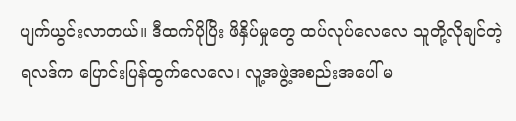ပျက်ယွင်းလာတယ်။ ဒီထက်ပိုပြိး ဖိနှိပ်မှုတွေ ထပ်လုပ်လေလေ သူတို့လိုချင်တဲ့ရလဒ်က ပြောင်းပြန်ထွက်လေလေ၊ လူ့အဖွဲ့အစည်းအပေါ် မ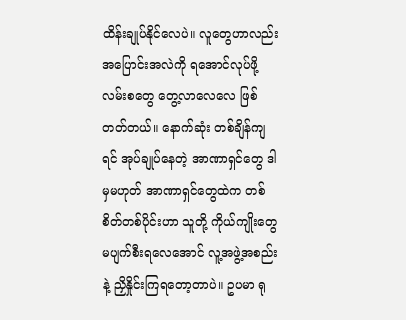ထိန်းချုပ်နိုင်လေပဲ။ လူတွေဟာလည်း အပြောင်းအလဲကို ရအောင်လုပ်ဖို့ လမ်းစတွေ တွေ့လာလေလေ ဖြစ်တတ်တယ်။ နောက်ဆုံး တစ်ချိန်ကျရင် အုပ်ချုပ်နေတဲ့ အာဏာရှင်တွေ ဒါမှမဟုတ် အာဏာရှင်တွေထဲက တစ်စိတ်တစ်ပိုင်းဟာ သူတို့ ကိုယ်ကျိုးတွေ မပျက်စီးရလေအောင် လူ့အဖွဲ့အစည်းနဲ့ ညှိနှိုင်းကြရတော့တာပဲ။ ဥပမာ ရု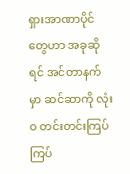ရှားအာဏာပိုင်တွေဟာ အခုဆိုရင် အင်တာနက်မှာ ဆင်ဆာကို လုံးဝ တင်းတင်းကြပ်ကြပ်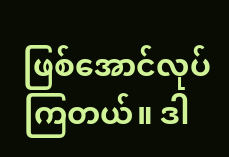ဖြစ်‌အောင်လုပ်ကြတယ်။ ဒါ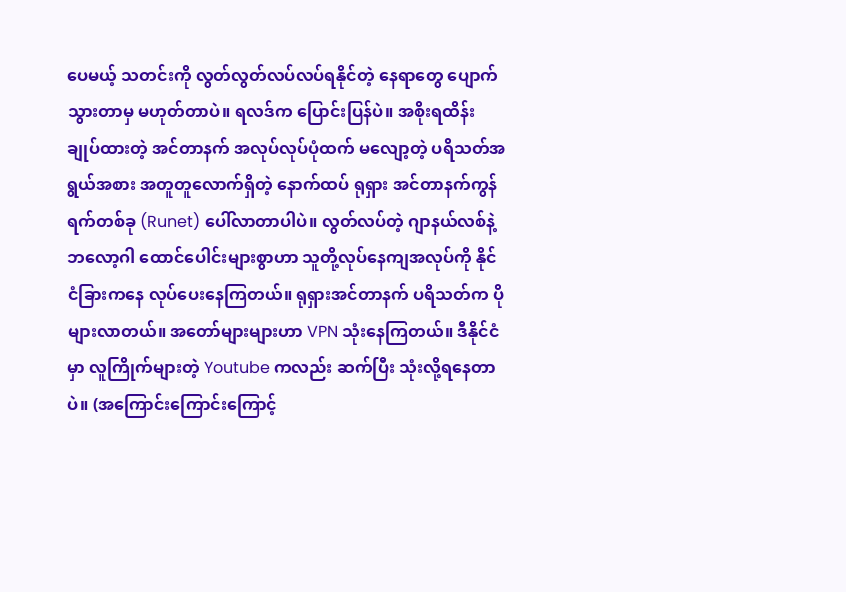ပေမယ့် သတင်းကို လွတ်လွတ်လပ်လပ်ရနိုင်တဲ့ နေရာတွေ ပျောက်သွားတာမှ မဟုတ်တာပဲ။ ရလဒ်က ပြောင်းပြန်ပဲ။ အစိုးရထိန်းချုပ်ထားတဲ့ အင်တာနက် အလုပ်လုပ်ပုံထက် မလျော့တဲ့ ပရိသတ်အရွယ်အစား အတူတူလောက်ရှိတဲ့ နောက်ထပ် ရုရှား အင်တာနက်ကွန်ရက်တစ်ခု (Runet) ပေါ်လာတာပါပဲ။ လွတ်လပ်တဲ့ ဂျာနယ်လစ်နဲ့ ဘလော့ဂါ ထောင်ပေါင်းများစွာဟာ သူတို့လုပ်နေကျအလုပ်ကို နိုင်ငံခြားကနေ လုပ်ပေးနေကြတယ်။ ရုရှားအင်တာနက် ပရိသတ်က ပိုများလာတယ်။ အတော်များများဟာ VPN သုံးနေကြတယ်။ ဒီနိုင်ငံမှာ လူကြိုက်များတဲ့ Youtube ကလည်း ဆက်ပြီး သုံးလို့ရနေတာပဲ။ (အကြောင်းကြောင်းကြောင့်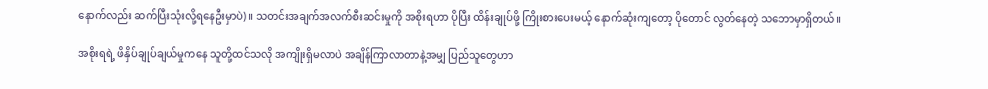နောက်လည်း ဆက်ပြီးသုံးလို့ရနေဦးမှာပဲ)။ သတင်းအချက်အလက်စီးဆင်းမှုကို အစိုးရဟာ ပိုပြီး ထိန်းချုပ်ဖို့ ကြိုးစားပေးမယ့် နောက်ဆုံးကျတော့ ပိုတောင် လွတ်နေတဲ့ သဘောမှာရှိတယ်။

အစိုးရရဲ့ ဖိနှိပ်ချုပ်ချယ်မှုကနေ သူတို့ထင်သလို အကျိုးရှိမလာပဲ အချိန်ကြာလာတာနဲ့အမျှ ပြည်သူတွေဟာ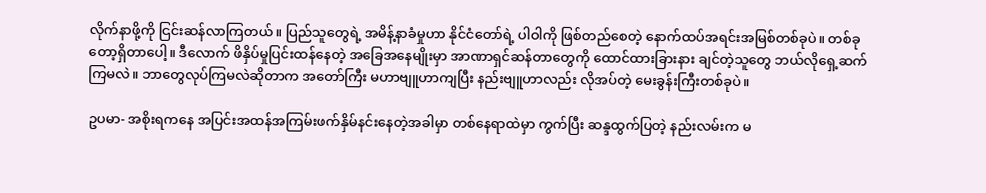လိုက်နာဖို့ကို ငြင်းဆန်လာကြတယ်။ ပြည်သူတွေရဲ့ အမိန့်နာခံမှုဟာ နိုင်ငံတော်ရဲ့ ပါဝါကို ဖြစ်တည်စေတဲ့ နောက်ထပ်အရင်းအမြစ်တစ်ခုပဲ။ တစ်ခုတော့ရှိတာပေါ့။ ဒီလောက် ဖိနှိပ်မှုပြင်းထန်နေတဲ့ အခြေအနေမျိုးမှာ အာဏာရှင်ဆန်တာတွေကို ထောင်ထားခြားနား ချင်တဲ့သူတွေ ဘယ်လိုရှေ့ဆက်ကြမလဲ။ ဘာတွေလုပ်ကြမလဲဆိုတာက အတော်ကြီး မဟာဗျူဟာကျပြီး နည်းဗျူဟာလည်း လိုအပ်တဲ့ မေးခွန်းကြီးတစ်ခုပဲ။

ဥပမာ- အစိုးရကနေ အပြင်းအထန်အကြမ်းဖက်နှိမ်နင်းနေတဲ့အခါမှာ တစ်နေရာထဲမှာ ကွက်ပြီး ဆန္ဒထွက်ပြတဲ့ နည်းလမ်းက မ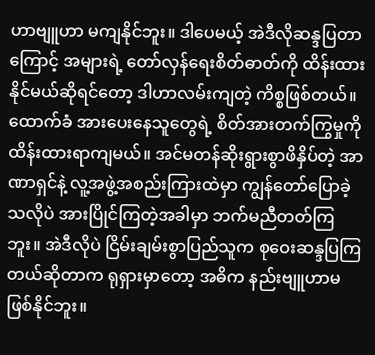ဟာဗျူဟာ မကျနိုင်ဘူး။ ဒါပေမယ့် အဲဒီလိုဆန္ဒပြတာကြောင့် အများရဲ့ တော်လှန်ရေးစိတ်ဓာတ်ကို ထိန်းထားနိုင်မယ်ဆိုရင်တော့ ဒါဟာလမ်းကျတဲ့ ကိစ္စဖြစ်တယ်။ ထောက်ခံ အားပေးနေသူတွေရဲ့ စိတ်အားတက်ကြွမှုကို ထိန်းထားရာကျမယ်။ အင်မတန်ဆိုးရွားစွာဖိနှိပ်တဲ့ အာဏာရှင်နဲ့ လူ့အဖွဲ့အစည်းကြားထဲမှာ ကျွန်တော်ပြောခဲ့သလိုပဲ အားပြိုင်ကြတဲ့အခါမှာ ဘက်မညီတတ်ကြဘူး။ အဲဒီလိုပဲ ငြိမ်းချမ်းစွာပြည်သူက စုဝေးဆန္ဒပြကြတယ်ဆိုတာက ရုရှားမှာတော့ အဓိက နည်းဗျူဟာမဖြစ်နိုင်ဘူး။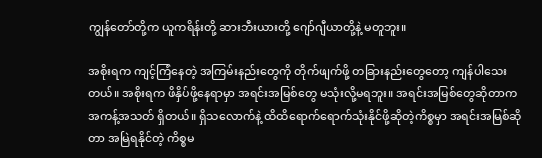ကျွန်တော်တို့က ယူကရိန်းတို့ ဆားဘီးယားတို့ ဂျော်ဂျီယာတို့နဲ့ မတူဘူး။

အစိုးရက ကျင့်ကြံနေတဲ့ အကြမ်းနည်းတွေကို တိုက်ဖျက်ဖို့ တခြားနည်းတွေတော့ ကျန်ပါသေးတယ်။ အစိုးရက ဖိနှိပ်ဖို့နေရာမှာ အရင်းအမြစ်တွေ မသုံးလို့မရဘူး။ အရင်းအမြစ်တွေဆိုတာက အကန့်အသတ် ရှိတယ်။ ရှိသလောက်နဲ့ ထိထိရောက်ရောက်သုံးနိုင်ဖို့ဆိုတဲ့ကိစ္စမှာ အရင်းအမြစ်ဆိုတာ အမြဲရနိုင်တဲ့ ကိစ္စမ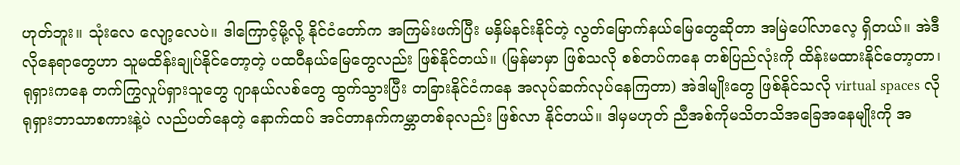ဟုတ်ဘူး။ သုံးလေ လျော့လေပဲ။ ဒါကြောင့်မို့လို့ နိုင်ငံတော်က အကြမ်းဖက်ပြီး မနှိမ်နင်းနိုင်တဲ့ လွတ်မြောက်နယ်မြေတွေဆိုတာ အမြဲပေါ်လာလေ့ ရှိတယ်။ အဲဒီလိုနေရာတွေဟာ သူမထိန်းချုပ်နိုင်တော့တဲ့ ပထဝီနယ်မြေတွေလည်း ဖြစ်နိုင်တယ်။ (မြန်မာမှာ ဖြစ်သလို စစ်တပ်ကနေ တစ်ပြည်လုံးကို ထိန်းမထားနိုင်တော့တာ၊ ရုရှားကနေ တက်ကြွလှုပ်ရှားသူတွေ ဂျာနယ်လစ်တွေ ထွက်သွားပြီး တခြားနိုင်ငံကနေ အလုပ်ဆက်လုပ်နေကြတာ) အဲဒါမျိုးတွေ ဖြစ်နိုင်သလို virtual spaces လို ရုရှားဘာသာစကားနဲ့ပဲ လည်ပတ်နေတဲ့ နောက်ထပ် အင်တာနက်ကမ္ဘာတစ်ခုလည်း ဖြစ်လာ နိုင်တယ်။ ဒါမှမဟုတ် ညီအစ်ကိုမသိတသိအခြေအနေမျိုးကို အ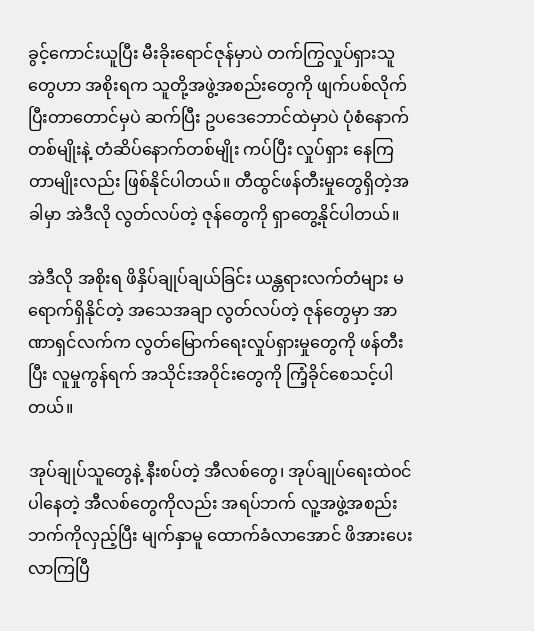ခွင့်ကောင်းယူပြီး မီးခိုးရောင်ဇုန်မှာပဲ တက်ကြွလှုပ်ရှားသူတွေဟာ အစိုးရက သူတို့အဖွဲ့အစည်းတွေကို ဖျက်ပစ်လိုက်ပြီးတာတောင်မှပဲ ဆက်ပြီး ဥပဒေဘောင်ထဲမှာပဲ ပုံစံနောက်တစ်မျိုးနဲ့ တံဆိပ်နောက်တစ်မျိုး ကပ်ပြီး လှုပ်ရှား နေကြတာမျိုးလည်း ဖြစ်နိုင်ပါတယ်။ တီထွင်ဖန်တီးမှုတွေရှိတဲ့အခါမှာ အဲဒီလို လွတ်လပ်တဲ့ ဇုန်တွေကို ရှာတွေ့နိုင်ပါတယ်။

အဲဒီလို အစိုးရ ဖိနှိပ်ချုပ်ချယ်ခြင်း ယန္တရားလက်တံများ မရောက်ရှိနိုင်တဲ့ အသေအချာ လွတ်လပ်တဲ့ ဇုန်တွေမှာ အာဏာရှင်လက်က လွတ်မြောက်ရေးလှုပ်ရှားမှုတွေကို ဖန်တီးပြီး လူမှုကွန်ရက် အသိုင်းအဝိုင်းတွေကို ကြံ့ခိုင်စေသင့်ပါတယ်။

အုပ်ချုပ်သူတွေနဲ့ နီးစပ်တဲ့ အီလစ်တွေ၊ အုပ်ချုပ်ရေးထဲဝင်ပါနေတဲ့ အီလစ်တွေကိုလည်း အရပ်ဘက် လူ့အဖွဲ့အစည်းဘက်ကိုလှည့်ပြီး မျက်နှာမူ ထောက်ခံလာအောင် ဖိအားပေးလာကြပြီ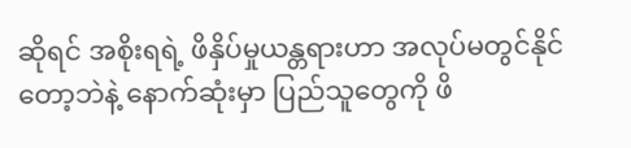ဆိုရင် အစိုးရရဲ့ ဖိနှိပ်မှုယန္တရားဟာ အလုပ်မတွင်နိုင်တော့ဘဲနဲ့ နောက်ဆုံးမှာ ပြည်သူတွေကို ဖိ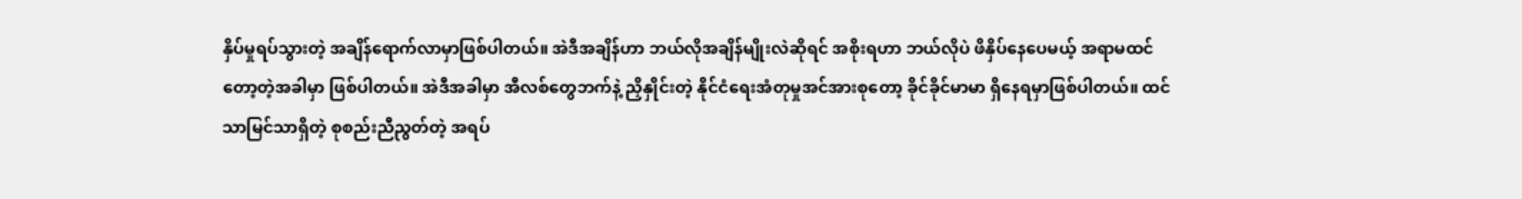နှိပ်မှုရပ်သွားတဲ့ အချိန်ရောက်လာမှာဖြစ်ပါတယ်။ အဲဒီအချိန်ဟာ ဘယ်လိုအချိန်မျိုးလဲဆိုရင် အစိုးရဟာ ဘယ်လိုပဲ ဖိနှိပ်နေပေမယ့် အရာမထင်တော့တဲ့အခါမှာ ဖြစ်ပါတယ်။ အဲဒီအခါမှာ အီလစ်တွေဘက်နဲ့ ညှိနှိုင်းတဲ့ နိုင်ငံရေးအံတုမှုအင်အားစုတော့ ခိုင်ခိုင်မာမာ ရှိနေရမှာဖြစ်ပါတယ်။ ထင်သာမြင်သာရှိတဲ့ စုစည်းညီညွတ်တဲ့ အရပ်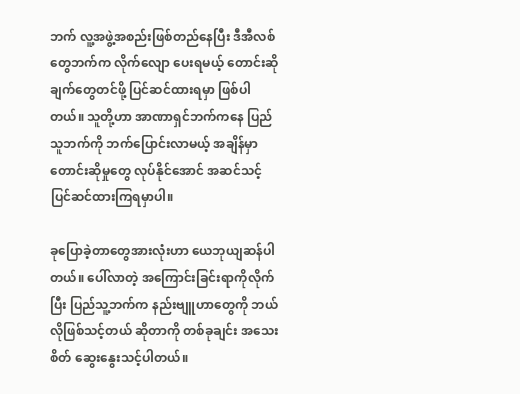ဘက် လူ့အဖွဲ့အစည်းဖြစ်တည်နေပြီး ဒီအီလစ်တွေဘက်က လိုက်လျော ပေးရမယ့် တောင်းဆိုချက်တွေတင်ဖို့ ပြင်ဆင်ထားရမှာ ဖြစ်ပါတယ်။ သူတို့ဟာ အာဏာရှင်ဘက်ကနေ ပြည်သူဘက်ကို ဘက်ပြောင်းလာမယ့် အချိန်မှာ တောင်းဆိုမှုတွေ လုပ်နိုင်အောင် အဆင်သင့် ပြင်ဆင်ထားကြရမှာပါ။

ခုပြောခဲ့တာတွေအားလုံးဟာ ယေဘုယျဆန်ပါတယ်။ ပေါ်လာတဲ့ အကြောင်းခြင်းရာကိုလိုက်ပြီး ပြည်သူ့ဘက်က နည်းဗျူဟာတွေကို ဘယ်လိုဖြစ်သင့်တယ် ဆိုတာကို တစ်ခုချင်း အသေးစိတ် ဆွေးနွေးသင့်ပါတယ်။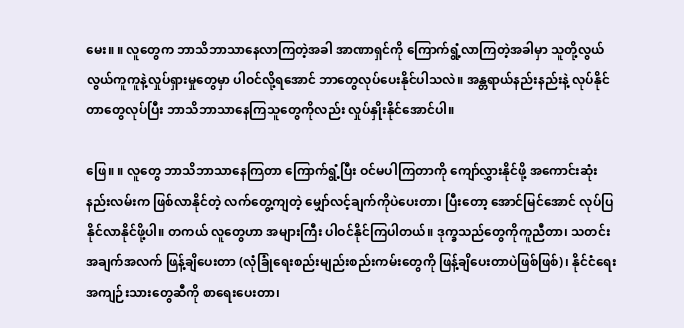မေး။ ။ လူတွေက ဘာသိဘာသာနေလာကြတဲ့အခါ အာဏာရှင်ကို ကြောက်ရွံ့လာကြတဲ့အခါမှာ သူတို့လွယ်လွယ်ကူကူနဲ့လှုပ်ရှားမှုတွေမှာ ပါဝင်လို့ရအောင် ဘာတွေလုပ်ပေးနိုင်ပါသလဲ။ အန္တရာယ်နည်းနည်းနဲ့ လုပ်နိုင်တာတွေလုပ်ပြီး ဘာသိဘာသာနေကြသူတွေကိုလည်း လှုပ်နှိုးနိုင်အောင်ပါ။

ဖြေ။ ။ လူတွေ ဘာသိဘာသာနေကြတာ ကြောက်ရွံ့ပြီး ဝင်မပါကြတာကို ကျော်လွှားနိုင်ဖို့ အကောင်းဆုံး နည်းလမ်းက ဖြစ်လာနိုင်တဲ့ လက်တွေ့ကျတဲ့ မျှော်လင့်ချက်ကိုပဲပေးတာ၊ ပြီးတော့ အောင်မြင်အောင် လုပ်ပြနိုင်လာနိုင်ဖို့ပါ။ တကယ် လူတွေဟာ အများကြီး ပါဝင်နိုင်ကြပါတယ်။ ဒုက္ခသည်တွေကိုကူညီတာ၊ သတင်းအချက်အလက် ဖြန့်ချိပေးတာ (လုံခြုံရေးစည်းမျည်းစည်းကမ်းတွေကို ဖြန့်ချိပေးတာပဲဖြစ်ဖြစ်)၊ နိုင်ငံရေးအကျဉ်းသားတွေဆီကို စာရေးပေးတာ၊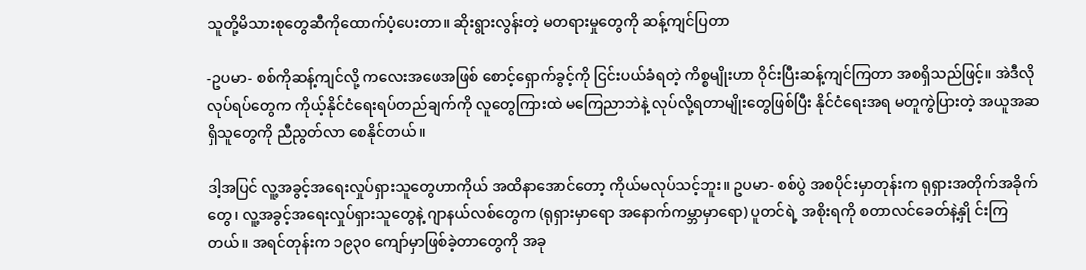သူတို့မိသားစုတွေဆီကို‌ထောက်ပံ့ပေးတာ။ ဆိုးရွားလွန်းတဲ့ မတရားမှုတွေကို ဆန့်ကျင်ပြတာ

-ဥပမာ- စစ်ကိုဆန့်ကျင်လို့ ကလေးအဖေအဖြစ် စောင့်ရှောက်ခွင့်ကို ငြင်းပယ်ခံရတဲ့ ကိစ္စမျိုးဟာ ဝိုင်းပြီးဆန့်ကျင်ကြတာ အစရှိသည်ဖြင့်။ အဲဒီလိုလုပ်ရပ်တွေက ကိုယ့်နိုင်ငံရေးရပ်တည်ချက်ကို လူတွေကြားထဲ မကြေညာဘဲနဲ့ လုပ်လို့ရတာမျိုးတွေဖြစ်ပြီး နိုင်ငံရေးအရ မတူကွဲပြားတဲ့ အယူအဆရှိသူတွေကို ညီညွတ်လာ စေနိုင်တယ်။

ဒါ့အပြင် လူ့အခွင့်အရေးလှုပ်ရှားသူတွေဟာကိုယ် အထိနာအောင်တော့ ကိုယ်မလုပ်သင့်ဘူး။ ဥပမာ- စစ်ပွဲ အစပိုင်းမှာတုန်းက ရုရှားအတိုက်အခိုက်တွေ၊ လူ့အခွင့်အရေးလှုပ်ရှားသူတွေနဲ့ ဂျာနယ်လစ်တွေက (ရုရှားမှာရော အနောက်ကမ္ဘာမှာရော) ပူတင်ရဲ့ အစိုးရကို စတာလင်ခေတ်နဲ့နှို င်းကြတယ်။ အရင်တုန်းက ၁၉၃၀ ကျော်မှာဖြစ်ခဲ့တာတွေကို အခု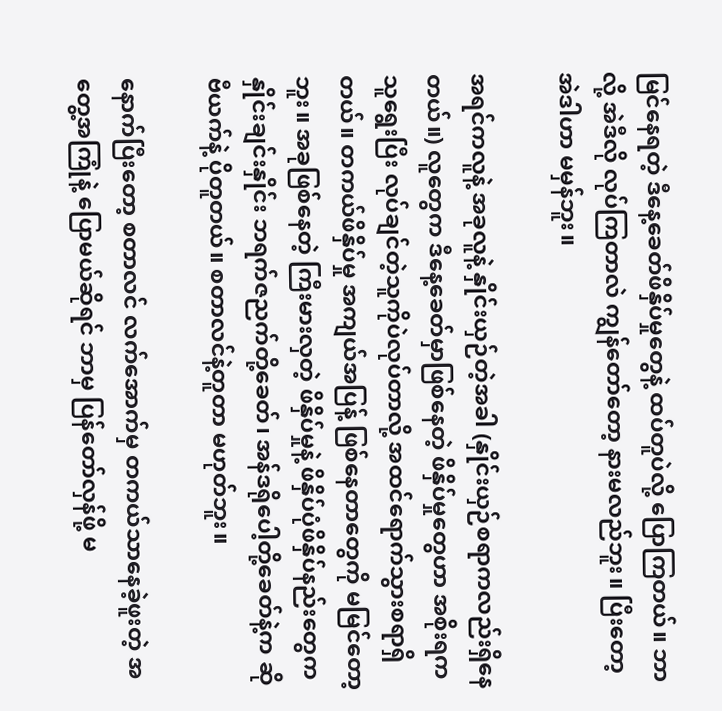မြင်နေရတဲ့ ဒီနေ့ခေတ်ဖိနှိပ်မှုတွေနဲ့ ထပ်တူပဲလို့ ပြောကြတယ်။ ဘာလို့ အဲဒီလို လုပ်ကြတာလဲ ကျွန်တော်တော့ နားမလည်ဘူး။ ပြီးတော့ အဲဒါဟာ မမှန်ဘူး။

အရင်ကလူနဲ့ အခုလူနဲ့ နှိုင်းယှဉ်တဲ့အခါ (နှိုင်းယှဉ်စရာကလည်းရှိနေတယ်။) လူတွေက ဒီနေ့ခေတ်မှာဖြစ်နေတဲ့ ဖိနှိပ်မှုတွေဟာ အစိုးရက သူရွေးပြီး လုပ်ချင်တဲ့သူကိုပဲလုပ်တာလို့ အထင်ရောက်သွားစရာရှိတယ်။ တကယ်ဖိနှိပ်မှု အကျယ်အပြန့် ဖြစ်နေတာတွေကို မမြင်တော့ဘူး။ အခုဖြစ်နေတဲ့ ကြီးမားလှတဲ့ ဖိနှိပ်မှုနဲ့ ဖိနှိပ်ပုံဖိနှိပ်နည်းတွေက နှိုင်းချင်းနှိုင်း ဘရက်ဇညက်တို့ခေတ်၊ အန်ဒရိုပေါ့တို့ခေတ်နဲ့က ဆိုဗီယက်နဲ့ ပိုတူတယ်။ စတာလင်နဲ့တူတာ မဟုတ်ဘူး။

နောက်ပြီးတော့ စတာလင် လက်အောက်မှ တကယ်သာနေခဲ့ဖူးတဲ့ အတွေ့အကြုံနဲ့ ပြောမယ်ဆိုရင် ဘာမှ ပြန်‌တော်လှန်ဖို့ မ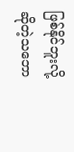ဖြစ်နိုင်ဘူးလို့ ဆိုတဲ့သဘော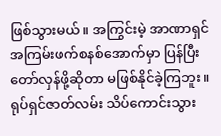ဖြစ်သွားမယ်။ အကြွင်းမဲ့ အာဏာရှင်အကြမ်းဖက်စနစ်အောက်မှာ ပြန်ပြီးတော်လှန်ဖို့ဆိုတာ မဖြစ်နိုင်ခဲ့ကြဘူး။ ရုပ်ရှင်ဇာတ်လမ်း သိပ်ကောင်းသွား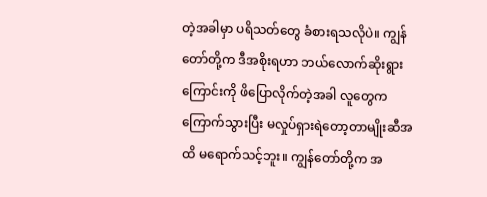တဲ့အခါမှာ ပရိသတ်တွေ ခံစားရသလိုပဲ။ ကျွန်တော်တို့က ဒီအစိုးရဟာ ဘယ်လောက်ဆိုးရွားကြောင်းကို ဖိပြောလိုက်တဲ့အခါ လူတွေက ကြောက်သွားပြီး မလှုပ်ရှားရဲတော့တာမျိုးဆီအထိ မရောက်သင့်ဘူး။ ကျွန်တော်တို့က အ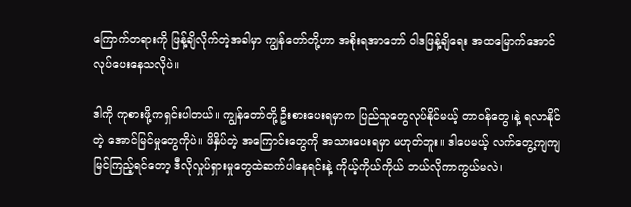ကြောက်တရားကို ဖြန့်ချိလိုက်တဲ့အခါမှာ ကျွန်တော်တို့ဟာ အစိုးရအာဘော် ဝါဒဖြန့်ချိရေး အထမြောက်အောင် လုပ်ပေးနေသလိုပဲ။

ဒါကို ကုစားဖို့ကရှင်းပါတယ်။ ကျွန်တော်တို့ ဦးစားပေးရမှာက ပြည်သူတွေလုပ်နိုင်မယ့် တာဝန်တွေ၊နဲ့ ရလာနိုင်တဲ့ အောင်မြင်မှုတွေကိုပဲ။ ဖိနှိပ်တဲ့ အကြောင်းတွေကို အသားပေးရမှာ မဟုတ်ဘူး။ ဒါပေမယ့် လက်တွေ့ကျကျ မြင်ကြည့်ရင်တော့ ဒီလိုလှုပ်ရှားမှုတွေထဲဆက်ပါနေရင်းနဲ့ ကိုယ့်ကိုယ်ကိုယ် ဘယ်လိုကာကွယ်မလဲ၊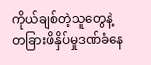ကိုယ်ချစ်တဲ့သူတွေနဲ့ တခြားဖိနှိပ်မှုဒဏ်ခံနေ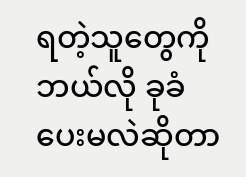ရတဲ့သူတွေကို ဘယ်လို ခုခံပေးမလဲဆိုတာ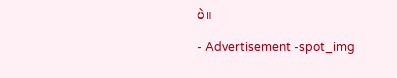ပဲ။

- Advertisement -spot_img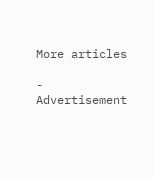More articles

- Advertisement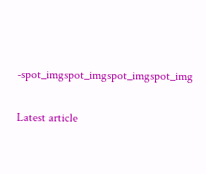-spot_imgspot_imgspot_imgspot_img

Latest article